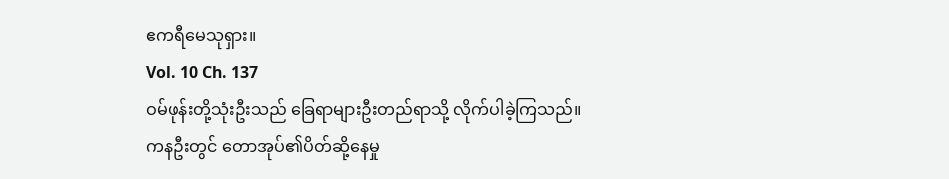ဧကရီမေသုရှား။
Vol. 10 Ch. 137
ဝမ်ဖုန်းတို့သုံးဦးသည် ခြေရာများဦးတည်ရာသို့ လိုက်ပါခဲ့ကြသည်။
ကနဦးတွင် တောအုပ်၏ပိတ်ဆို့နေမှု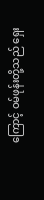ကြောင့် ဝမ်ဖုန်းတို့သည် ရှေး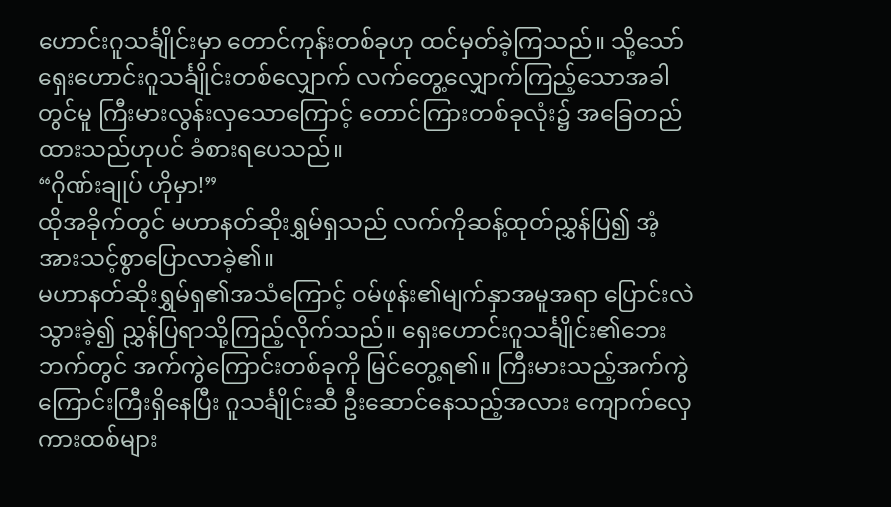ဟောင်းဂူသင်္ချိုင်းမှာ တောင်ကုန်းတစ်ခုဟု ထင်မှတ်ခဲ့ကြသည်။ သို့သော် ရှေးဟောင်းဂူသင်္ချိုင်းတစ်လျှောက် လက်တွေ့လျှောက်ကြည့်သောအခါတွင်မူ ကြီးမားလွန်းလှသောကြောင့် တောင်ကြားတစ်ခုလုံး၌ အခြေတည်ထားသည်ဟုပင် ခံစားရပေသည်။
“ဂိုဏ်းချုပ် ဟိုမှာ!”
ထိုအခိုက်တွင် မဟာနတ်ဆိုးရွှမ်ရှသည် လက်ကိုဆန့်ထုတ်ညွှန်ပြ၍ အံ့အားသင့်စွာပြောလာခဲ့၏။
မဟာနတ်ဆိုးရွှမ်ရှ၏အသံကြောင့် ဝမ်ဖုန်း၏မျက်နှာအမူအရာ ပြောင်းလဲသွားခဲ့၍ ညွှန်ပြရာသို့ကြည့်လိုက်သည်။ ရှေးဟောင်းဂူသင်္ချိုင်း၏ဘေးဘက်တွင် အက်ကွဲကြောင်းတစ်ခုကို မြင်တွေ့ရ၏။ ကြီးမားသည့်အက်ကွဲကြောင်းကြီးရှိနေပြီး ဂူသင်္ချိုင်းဆီ ဦးဆောင်နေသည့်အလား ကျောက်လှေကားထစ်များ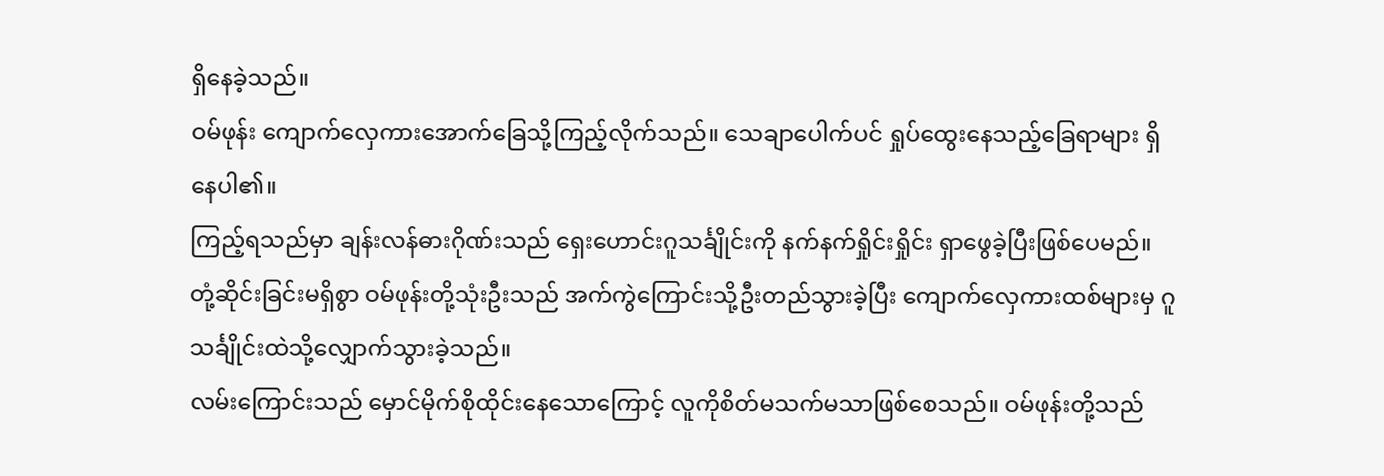ရှိနေခဲ့သည်။
ဝမ်ဖုန်း ကျောက်လှေကားအောက်ခြေသို့ကြည့်လိုက်သည်။ သေချာပေါက်ပင် ရှုပ်ထွေးနေသည့်ခြေရာများ ရှိနေပါ၏။
ကြည့်ရသည်မှာ ချန်းလန်ဓားဂိုဏ်းသည် ရှေးဟောင်းဂူသင်္ချိုင်းကို နက်နက်ရှိုင်းရှိုင်း ရှာဖွေခဲ့ပြီးဖြစ်ပေမည်။
တုံ့ဆိုင်းခြင်းမရှိစွာ ဝမ်ဖုန်းတို့သုံးဦးသည် အက်ကွဲကြောင်းသို့ဦးတည်သွားခဲ့ပြီး ကျောက်လှေကားထစ်များမှ ဂူသင်္ချိုင်းထဲသို့လျှောက်သွားခဲ့သည်။
လမ်းကြောင်းသည် မှောင်မိုက်စိုထိုင်းနေသောကြောင့် လူကိုစိတ်မသက်မသာဖြစ်စေသည်။ ဝမ်ဖုန်းတို့သည်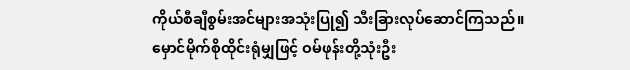ကိုယ်စီချီစွမ်းအင်များအသုံးပြု၍ သီးခြားလုပ်ဆောင်ကြသည်။
မှောင်မိုက်စိုထိုင်းရုံမျှဖြင့် ဝမ်ဖုန်းတို့သုံးဦး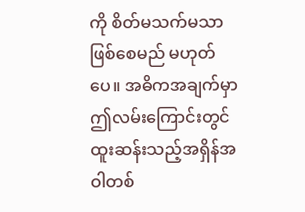ကို စိတ်မသက်မသာဖြစ်စေမည် မဟုတ်ပေ။ အဓိကအချက်မှာ ဤလမ်းကြောင်းတွင် ထူးဆန်းသည့်အရှိန်အဝါတစ်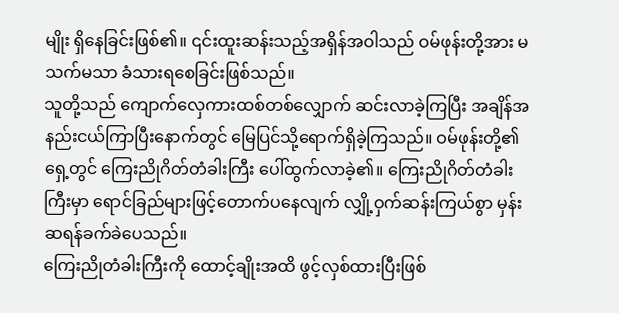မျိုး ရှိနေခြင်းဖြစ်၏။ ၎င်းထူးဆန်းသည့်အရှိန်အဝါသည် ဝမ်ဖုန်းတို့အား မသက်မသာ ခံသားရစေခြင်းဖြစ်သည်။
သူတို့သည် ကျောက်လှေကားထစ်တစ်လျှောက် ဆင်းလာခဲ့ကြပြီး အချိန်အနည်းငယ်ကြာပြီးနောက်တွင် မြေပြင်သို့ရောက်ရှိခဲ့ကြသည်။ ဝမ်ဖုန်းတို့၏ရှေ့တွင် ကြေးညိုဂိတ်တံခါးကြီး ပေါ်ထွက်လာခဲ့၏။ ကြေးညိုဂိတ်တံခါးကြီးမှာ ရောင်ခြည်များဖြင့်တောက်ပနေလျက် လျှို့ဝှက်ဆန်းကြယ်စွာ မှန်းဆရန်ခက်ခဲပေသည်။
ကြေးညိုတံခါးကြီးကို ထောင့်ချိုးအထိ ဖွင့်လှစ်ထားပြီးဖြစ်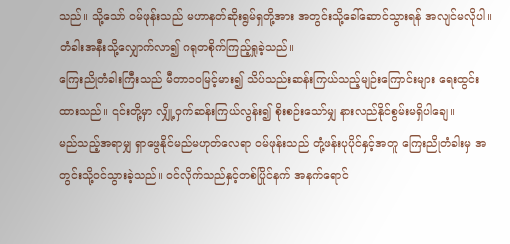သည်။ သို့သော် ဝမ်ဖုန်းသည် မဟာနတ်ဆိုးရွမ်ရှတို့အား အတွင်းသို့ခေါ်ဆောင်သွားရန် အလျင်မလိုပါ။ တံခါးအနီးသို့လျှောက်လာ၍ ဂရုတစိုက်ကြည့်ရှုခဲ့သည်။
ကြေးညိုတံခါးကြီးသည် မီတာ၁၀မြင့်မား၍ သိပ်သည်းဆန်းကြယ်သည့်မျဉ်းကြောင်းများ ရေးထွင်းထားသည်။ ၎င်းတို့မှာ လျှို့ဝှက်ဆန်းကြယ်လွန်း၍ စိုးစဉ်းသော်မျှ နားလည်နိုင်စွမ်းမရှိပါချေ။
မည်သည့်အရာမျှ ရှာဖွေနိုင်မည်မဟုတ်လေရာ ဝမ်ဖုန်းသည် တုံ့ဖန်းပုပိုင်နှင့်အတူ ကြေးညိုတံခါးမှ အတွင်းသို့ဝင်သွားခဲ့သည်။ ဝင်လိုက်သည်နှင့်တစ်ပြိုင်နက် အနက်ရောင်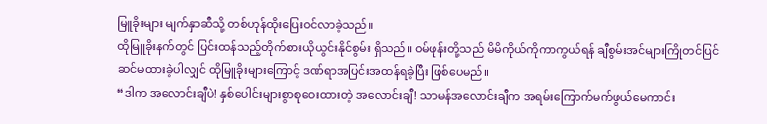မြူခိုးများ မျက်နှာဆီသို့ တစ်ဟုန်ထိုးပြေးဝင်လာခဲ့သည်။
ထိုမြူခိုးနက်တွင် ပြင်းထန်သည့်တိုက်စားယိုယွင်းနိုင်စွမ်း ရှိသည်။ ဝမ်ဖုန်းတို့သည် မိမိကိုယ်ကိုကာကွယ်ရန် ချီစွမ်းအင်များကြိုတင်ပြင်ဆင်မထားခဲ့ပါလျှင် ထိုမြူခိုးများကြောင့် ဒဏ်ရာအပြင်းအထန်ရခဲ့ပြီး ဖြစ်ပေမည်။
“ဒါက အလောင်းချီပဲ! နှစ်ပေါင်းများစွာစုဝေးထားတဲ့ အလောင်းချီ! သာမန်အလောင်းချီက အရမ်းကြောက်မက်ဖွယ်မေကာင်း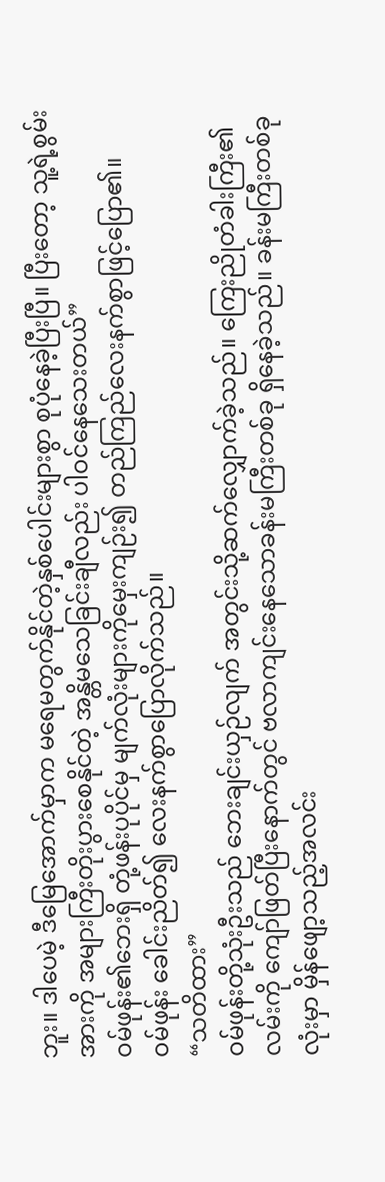ဘူး။ ဒါပေမဲ့ ဒီမြေအောက်မှာက မရေမတွက်နိုင်တဲ့နှစ်ပေါင်းများစွာ စုပုံနေခဲ့ပြီးပြီ။ ပြီးတော့ သူ့ရဲ့စွမ်းအားကို အများကြီးတိုးပွားစေနိုင်တဲ့ အန္တိမသေခြင်းချီလည်း ပါဝင်နေသေးတယ်”
ဝမ်ဖုန်း၏ဘေးရှိ တုံ့ဖန်းပုပိုင်မှ မျက်လုံးများကိုမှေးကျဉ်း၍ တည်ကြည်လေးနက်စွာဖြင့်ပြော၏။
ဝမ်ဖုန်း ခေါင်းညိတ်၍ လေးနက်စွာပြောလိုက်သည်။
“သတိထား”
ဝမ်ဖုန်းတို့သုံးဦးသည် ဘေးချင်းယှဉ်လျက် အတွင်းသို့ဆက်လျှောက်ခဲ့သည်။ ကြေးညိုတံခါးကြီး၏လမ်းကို ကျော်ဖြတ်ပြီးနောက်တွင် ဗလာကျင်းနေသောခန်းမကြီးတစ်ခု ရှိနေခဲ့သည်။ ခန်းမကြီးတစ်ခုလုံးမှာ မှိန်ဖျော့သည့်အလင်း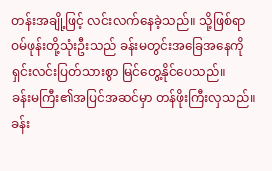တန်းအချို့ဖြင့် လင်းလက်နေခဲ့သည်။ သို့ဖြစ်ရာ ဝမ်ဖုန်းတို့သုံးဦးသည် ခန်းမတွင်းအခြေအနေကို ရှင်းလင်းပြတ်သားစွာ မြင်တွေ့နိုင်ပေသည်။
ခန်းမကြီး၏အပြင်အဆင်မှာ တန်ဖိုးကြီးလှသည်။ ခန်း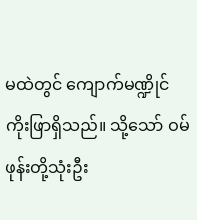မထဲတွင် ကျောက်မဏ္ဍိုင်ကိုးဖြာရှိသည်။ သို့သော် ဝမ်ဖုန်းတို့သုံးဦး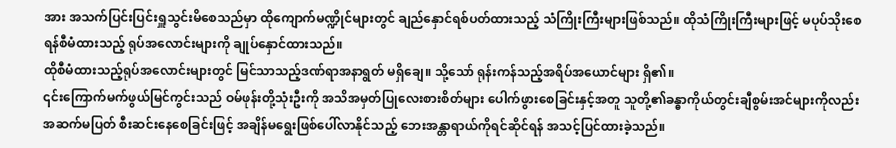အား အသက်ပြင်းပြင်းရှူသွင်းမိစေသည်မှာ ထိုကျောက်မဏ္ဍိုင်များတွင် ချည်နှောင်ရစ်ပတ်ထားသည့် သံကြိုးကြီးများဖြစ်သည်။ ထိုသံကြိုးကြီးများဖြင့် မပုပ်သိုးစေရန်စီမံထားသည့် ရုပ်အလောင်းများကို ချုပ်နှောင်ထားသည်။
ထိုစီမံထားသည့်ရုပ်အလောင်းများတွင် မြင်သာသည့်ဒဏ်ရာအနာရွတ် မရှိချေ။ သို့သော် ရုန်းကန်သည့်အရိပ်အယောင်များ ရှိ၏။
၎င်းကြောက်မက်ဖွယ်မြင်ကွင်းသည် ဝမ်ဖုန်းတို့သုံးဦးကို အသိအမှတ်ပြုလေးစားစိတ်များ ပေါက်ဖွားစေခြင်းနှင့်အတူ သူတို့၏ခန္ဓာကိုယ်တွင်းချီစွမ်းအင်များကိုလည်း အဆက်မပြတ် စီးဆင်းနေစေခြင်းဖြင့် အချိန်မရွေးဖြစ်ပေါ်လာနိုင်သည့် ဘေးအန္တာရာယ်ကိုရင်ဆိုင်ရန် အသင့်ပြင်ထားခဲ့သည်။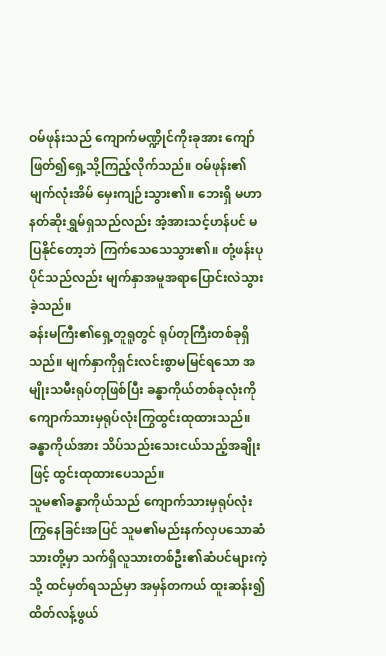ဝမ်ဖုန်းသည် ကျောက်မဏ္ဍိုင်ကိုးခုအား ကျော်ဖြတ်၍ရှေ့သို့ကြည့်လိုက်သည်။ ဝမ်ဖုန်း၏မျက်လုံးအိမ် မှေးကျဉ်းသွား၏။ ဘေးရှိ မဟာနတ်ဆိုးရွှမ်ရှသည်လည်း အံ့အားသင့်ဟန်ပင် မပြနိုင်တော့ဘဲ ကြက်သေသေသွား၏။ တုံ့ဖန်းပုပိုင်သည်လည်း မျက်နှာအမူအရာပြောင်းလဲသွားခဲ့သည်။
ခန်းမကြီး၏ရှေ့တူရူတွင် ရုပ်တုကြီးတစ်ခုရှိသည်။ မျက်နှာကိုရှင်းလင်းစွာမမြင်ရသော အမျိုးသမီးရုပ်တုဖြစ်ပြီး ခန္ဓာကိုယ်တစ်ခုလုံးကို ကျောက်သားမှရုပ်လုံးကြွထွင်းထုထားသည်။ ခန္ဓာကိုယ်အား သိပ်သည်းသေးငယ်သည့်အချိုးဖြင့် ထွင်းထုထားပေသည်။
သူမ၏ခန္ဓာကိုယ်သည် ကျောက်သားမှရုပ်လုံးကြွနေခြင်းအပြင် သူမ၏မည်းနက်လှပသောဆံသားတို့မှာ သက်ရှိလူသားတစ်ဦး၏ဆံပင်များကဲ့သို့ ထင်မှတ်ရသည်မှာ အမှန်တကယ် ထူးဆန်း၍ထိတ်လန့်ဖွယ်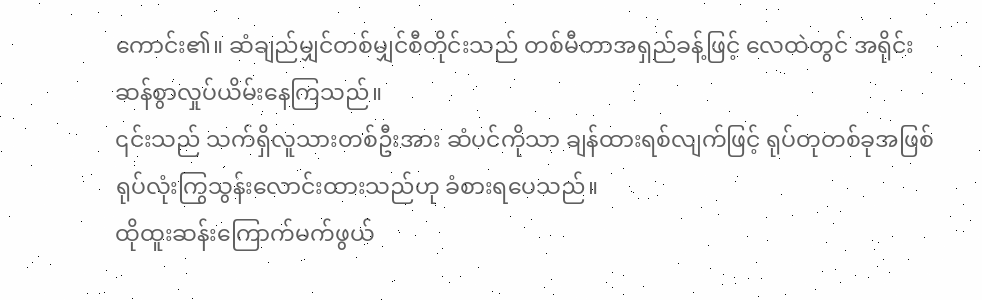ကောင်း၏။ ဆံချည်မျှင်တစ်မျှင်စီတိုင်းသည် တစ်မီတာအရှည်ခန့်ဖြင့် လေထဲတွင် အရိုင်းဆန်စွာလှုပ်ယိမ်းနေကြသည်။
၎င်းသည် သက်ရှိလူသားတစ်ဦးအား ဆံပင်ကိုသာ ချန်ထားရစ်လျက်ဖြင့် ရုပ်တုတစ်ခုအဖြစ် ရုပ်လုံးကြွသွန်းလောင်းထားသည်ဟု ခံစားရပေသည်။
ထိုထူးဆန်းကြောက်မက်ဖွယ်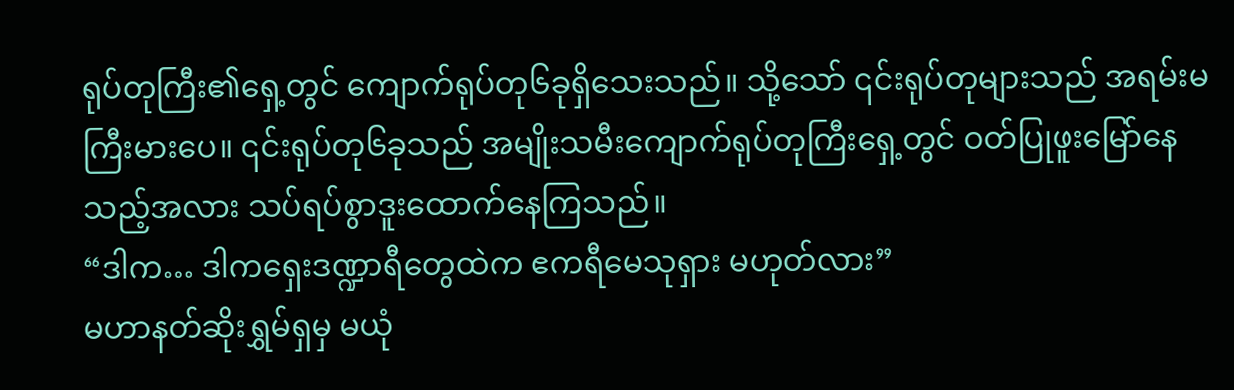ရုပ်တုကြီး၏ရှေ့တွင် ကျောက်ရုပ်တု၆ခုရှိသေးသည်။ သို့သော် ၎င်းရုပ်တုများသည် အရမ်းမကြီးမားပေ။ ၎င်းရုပ်တု၆ခုသည် အမျိုးသမီးကျောက်ရုပ်တုကြီးရှေ့တွင် ဝတ်ပြုဖူးမြော်နေသည့်အလား သပ်ရပ်စွာဒူးထောက်နေကြသည်။
“ဒါက… ဒါကရှေးဒဏ္ဍာရီတွေထဲက ဧကရီမေသုရှား မဟုတ်လား”
မဟာနတ်ဆိုးရွှမ်ရှမှ မယုံ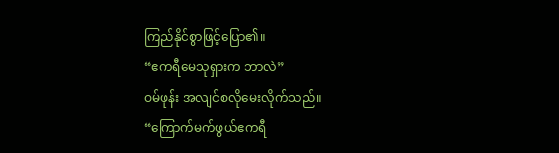ကြည်နိုင်စွာဖြင့်ပြော၏။
“ဧကရီမေသုရှားက ဘာလဲ”
ဝမ်ဖုန်း အလျင်စလိုမေးလိုက်သည်။
“ကြောက်မက်ဖွယ်ဧကရီ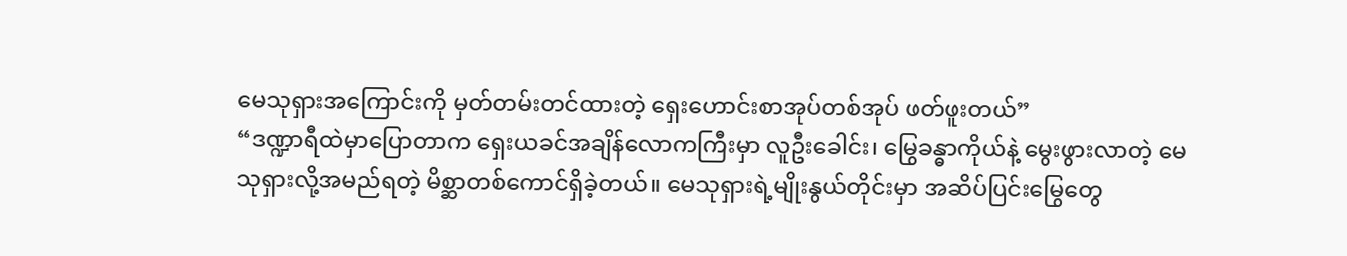မေသုရှားအကြောင်းကို မှတ်တမ်းတင်ထားတဲ့ ရှေးဟောင်းစာအုပ်တစ်အုပ် ဖတ်ဖူးတယ်”
“ဒဏ္ဍာရီထဲမှာပြောတာက ရှေးယခင်အချိန်လောကကြီးမှာ လူဦးခေါင်း၊ မြွေခန္ဓာကိုယ်နဲ့ မွေးဖွားလာတဲ့ မေသုရှားလို့အမည်ရတဲ့ မိစ္ဆာတစ်ကောင်ရှိခဲ့တယ်။ မေသုရှားရဲ့မျိုးနွယ်တိုင်းမှာ အဆိပ်ပြင်းမြွေတွေ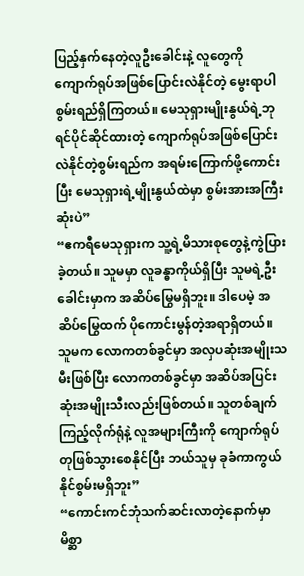ပြည့်နှက်နေတဲ့လူဦးခေါင်းနဲ့ လူတွေကို ကျောက်ရုပ်အဖြစ်ပြောင်းလဲနိုင်တဲ့ မွေးရာပါစွမ်းရည်ရှိကြတယ်။ မေသုရှားမျိုးနွယ်ရဲ့ဘုရင်ပိုင်ဆိုင်ထားတဲ့ ကျောက်ရုပ်အဖြစ်ပြောင်းလဲနိုင်တဲ့စွမ်းရည်က အရမ်းကြောက်ဖို့ကောင်းပြီး မေသုရှားရဲ့မျိုးနွယ်ထဲမှာ စွမ်းအားအကြီးဆုံးပဲ”
“ဧကရီမေသုရှားက သူ့ရဲ့မိသားစုတွေနဲ့ကွဲပြားခဲ့တယ်။ သူမမှာ လူခန္ဓာကိုယ်ရှိပြီး သူမရဲ့ဦးခေါင်းမှာက အဆိပ်မြွေမရှိဘူး။ ဒါပေမဲ့ အဆိပ်မြွေထက် ပိုကောင်းမွန်တဲ့အရာရှိတယ်။ သူမက လောကတစ်ခွင်မှာ အလှပဆုံးအမျိုးသမီးဖြစ်ပြီး လောကတစ်ခွင်မှာ အဆိပ်အပြင်းဆုံးအမျိုးသီးလည်းဖြစ်တယ်။ သူတစ်ချက်ကြည့်လိုက်ရုံနဲ့ လူအများကြီးကို ကျောက်ရုပ်တုဖြစ်သွားစေနိုင်ပြီး ဘယ်သူမှ ခုခံကာကွယ်နိုင်စွမ်းမရှိဘူး”
“ကောင်းကင်ဘုံသက်ဆင်းလာတဲ့နောက်မှာ မိစ္ဆာ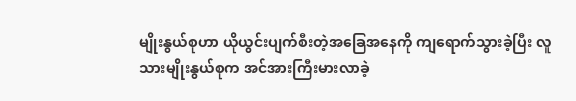မျိုးနွယ်စုဟာ ယိုယွင်းပျက်စီးတဲ့အခြေအနေကို ကျရောက်သွားခဲ့ပြီး လူသားမျိုးနွယ်စုက အင်အားကြီးမားလာခဲ့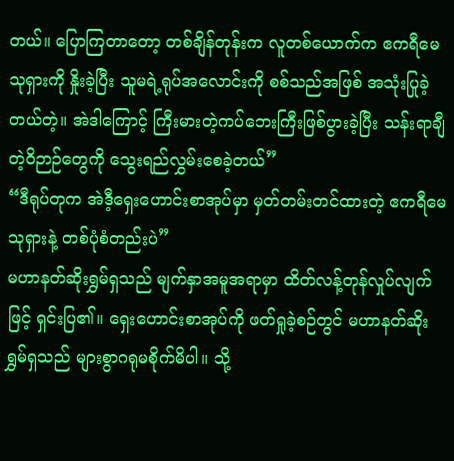တယ်။ ပြောကြတာတော့ တစ်ချိန်တုန်းက လူတစ်ယောက်က ဧကရီမေသုရှားကို နှိုးခဲ့ပြီး သူမရဲ့ရုပ်အလောင်းကို စစ်သည်အဖြစ် အသုံးပြုခဲ့တယ်တဲ့။ အဲဒါကြောင့် ကြီးမားတဲ့ကပ်ဘေးကြီးဖြစ်ပွားခဲ့ပြီး သန်းရာချီတဲ့ဝိဉာဉ်တွေကို သွေးရည်လွှမ်းစေခဲ့တယ်”
“ဒီရုပ်တုက အဲဒီ့ရှေးဟောင်းစာအုပ်မှာ မှတ်တမ်းတင်ထားတဲ့ ဧကရီမေသုရှားနဲ့ တစ်ပုံစံတည်းပဲ”
မဟာနတ်ဆိုးရွှမ်ရှသည် မျက်နှာအမူအရာမှာ ထိတ်လန့်တုန်လှုပ်လျက်ဖြင့် ရှင်းပြ၏။ ရှေးဟောင်းစာအုပ်ကို ဖတ်ရှုခဲ့စဉ်တွင် မဟာနတ်ဆိုးရွှမ်ရှသည် များစွာဂရုမစိုက်မိပါ။ သို့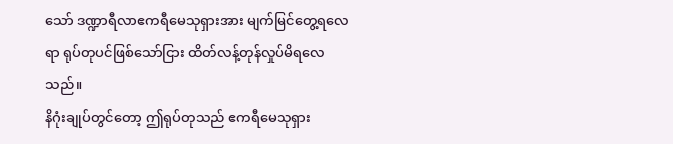သော် ဒဏ္ဍာရီလာဧကရီမေသုရှားအား မျက်မြင်တွေ့ရလေရာ ရုပ်တုပင်ဖြစ်သော်ငြား ထိတ်လန့်တုန်လှုပ်မိရလေသည်။
နိဂုံးချုပ်တွင်တော့ ဤရုပ်တုသည် ဧကရီမေသုရှား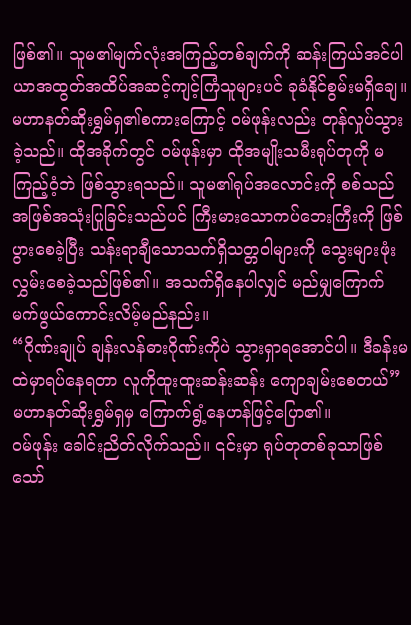ဖြစ်၏။ သူမ၏မျက်လုံးအကြည့်တစ်ချက်ကို ဆန်းကြယ်အင်ပါယာအထွတ်အထိပ်အဆင့်ကျင့်ကြံသူများပင် ခုခံနိုင်စွမ်းမရှိချေ။
မဟာနတ်ဆိုးရွှမ်ရှ၏စကားကြောင့် ဝမ်ဖုန်းလည်း တုန်လှုပ်သွားခဲ့သည်။ ထိုအခိုက်တွင် ဝမ်ဖုန်းမှာ ထိုအမျိုးသမီးရုပ်တုကို မကြည့်ဝံ့ဘဲ ဖြစ်သွားရသည်။ သူမ၏ရုပ်အလောင်းကို စစ်သည်အဖြစ်အသုံးပြုခြင်းသည်ပင် ကြီးမားသောကပ်ဘေးကြီးကို ဖြစ်ပွားစေခဲ့ပြီး သန်းရာချီသောသက်ရှိသတ္တဝါများကို သွေးများဖုံးလွှမ်းစေခဲ့သည်ဖြစ်၏။ အသက်ရှိနေပါလျှင် မည်မျှကြောက်မက်ဖွယ်ကောင်းလိမ့်မည်နည်း။
“ဂိုဏ်းချုပ် ချန်းလန်ဓားဂိုဏ်းကိုပဲ သွားရှာရအောင်ပါ။ ဒီခန်းမထဲမှာရပ်နေရတာ လူကိုထူးထူးဆန်းဆန်း ကျောချမ်းစေတယ်”
မဟာနတ်ဆိုးရွှမ်ရှမှ ကြောက်ရွံ့နေဟန်ဖြင့်ပြော၏။
ဝမ်ဖုန်း ခေါင်းညိတ်လိုက်သည်။ ၎င်းမှာ ရုပ်တုတစ်ခုသာဖြစ်သော်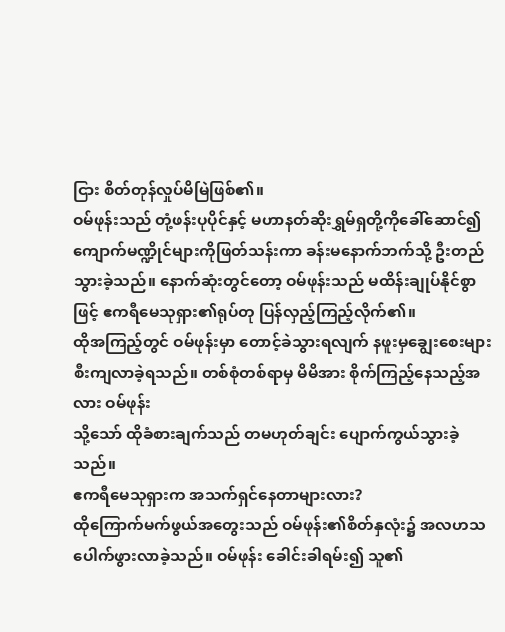ငြား စိတ်တုန်လှုပ်မိမြဲဖြစ်၏။
ဝမ်ဖုန်းသည် တုံ့ဖန်းပုပိုင်နှင့် မဟာနတ်ဆိုးရွှမ်ရှတို့ကိုခေါ်ဆောင်၍ ကျောက်မဏ္ဍိုင်များကိုဖြတ်သန်းကာ ခန်းမနောက်ဘက်သို့ ဦးတည်သွားခဲ့သည်။ နောက်ဆုံးတွင်တော့ ဝမ်ဖုန်းသည် မထိန်းချုပ်နိုင်စွာဖြင့် ဧကရီမေသုရှား၏ရုပ်တု ပြန်လှည့်ကြည့်လိုက်၏။
ထိုအကြည့်တွင် ဝမ်ဖုန်းမှာ တောင့်ခဲသွားရလျက် နဖူးမှချွေးစေးများ စီးကျလာခဲ့ရသည်။ တစ်စုံတစ်ရာမှ မိမိအား စိုက်ကြည့်နေသည့်အလား ဝမ်ဖုန်း
သို့သော် ထိုခံစားချက်သည် တမဟုတ်ချင်း ပျောက်ကွယ်သွားခဲ့သည်။
ဧကရီမေသုရှားက အသက်ရှင်နေတာများလား?
ထိုကြောက်မက်ဖွယ်အတွေးသည် ဝမ်ဖုန်း၏စိတ်နှလုံး၌ အလဟသ ပေါက်ဖွားလာခဲ့သည်။ ဝမ်ဖုန်း ခေါင်းခါရမ်း၍ သူ၏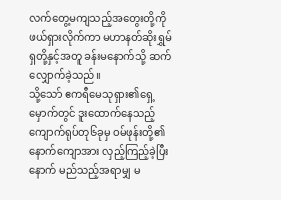လက်တွေ့မကျသည့်အတွေးတို့ကို ဖယ်ရှားလိုက်ကာ မဟာနတ်ဆိုးရွှမ်ရှတို့နှင့်အတူ ခန်းမနောက်သို့ ဆက်လျှောက်ခဲ့သည်။
သို့သော် ဧကရီမေသုရှား၏ရှေ့မှောက်တွင် ဒူးထောက်နေသည့် ကျောက်ရုပ်တု၆ခုမှ ဝမ်ဖုန်းတို့၏နောက်ကျောအား လှည့်ကြည့်ခဲ့ပြီးနောက် မည်သည့်အရာမျှ မ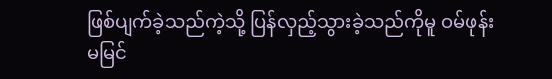ဖြစ်ပျက်ခဲ့သည်ကဲ့သို့ ပြန်လှည့်သွားခဲ့သည်ကိုမူ ဝမ်ဖုန်း မမြင်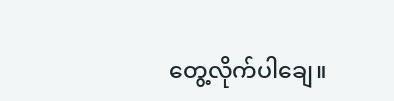တွေ့လိုက်ပါချေ။